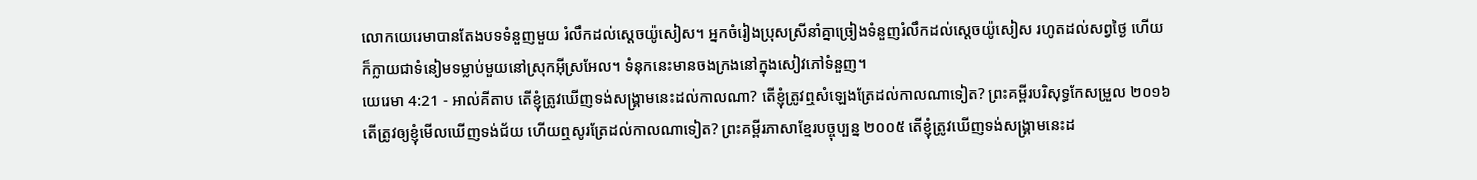លោកយេរេមាបានតែងបទទំនួញមួយ រំលឹកដល់ស្តេចយ៉ូសៀស។ អ្នកចំរៀងប្រុសស្រីនាំគ្នាច្រៀងទំនួញរំលឹកដល់ស្តេចយ៉ូសៀស រហូតដល់សព្វថ្ងៃ ហើយក៏ក្លាយជាទំនៀមទម្លាប់មួយនៅស្រុកអ៊ីស្រអែល។ ទំនុកនេះមានចងក្រងនៅក្នុងសៀវភៅទំនួញ។
យេរេមា 4:21 - អាល់គីតាប តើខ្ញុំត្រូវឃើញទង់សង្គ្រាមនេះដល់កាលណា? តើខ្ញុំត្រូវឮសំឡេងត្រែដល់កាលណាទៀត? ព្រះគម្ពីរបរិសុទ្ធកែសម្រួល ២០១៦ តើត្រូវឲ្យខ្ញុំមើលឃើញទង់ជ័យ ហើយឮសូរត្រែដល់កាលណាទៀត? ព្រះគម្ពីរភាសាខ្មែរបច្ចុប្បន្ន ២០០៥ តើខ្ញុំត្រូវឃើញទង់សង្គ្រាមនេះដ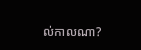ល់កាលណា?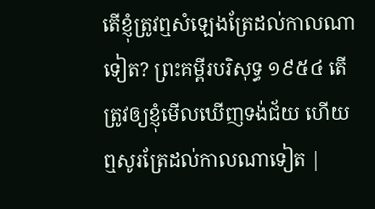តើខ្ញុំត្រូវឮសំឡេងត្រែដល់កាលណាទៀត? ព្រះគម្ពីរបរិសុទ្ធ ១៩៥៤ តើត្រូវឲ្យខ្ញុំមើលឃើញទង់ជ័យ ហើយឮសូរត្រែដល់កាលណាទៀត |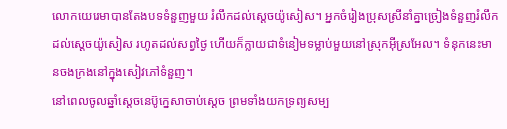លោកយេរេមាបានតែងបទទំនួញមួយ រំលឹកដល់ស្តេចយ៉ូសៀស។ អ្នកចំរៀងប្រុសស្រីនាំគ្នាច្រៀងទំនួញរំលឹកដល់ស្តេចយ៉ូសៀស រហូតដល់សព្វថ្ងៃ ហើយក៏ក្លាយជាទំនៀមទម្លាប់មួយនៅស្រុកអ៊ីស្រអែល។ ទំនុកនេះមានចងក្រងនៅក្នុងសៀវភៅទំនួញ។
នៅពេលចូលឆ្នាំស្តេចនេប៊ូក្នេសាចាប់ស្តេច ព្រមទាំងយកទ្រព្យសម្ប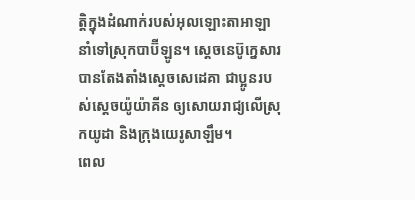ត្តិក្នុងដំណាក់របស់អុលឡោះតាអាឡា នាំទៅស្រុកបាប៊ីឡូន។ ស្តេចនេប៊ូក្នេសារបានតែងតាំងស្តេចសេដេគា ជាប្អូនរបស់ស្តេចយ៉ូយ៉ាគីន ឲ្យសោយរាជ្យលើស្រុកយូដា និងក្រុងយេរូសាឡឹម។
ពេល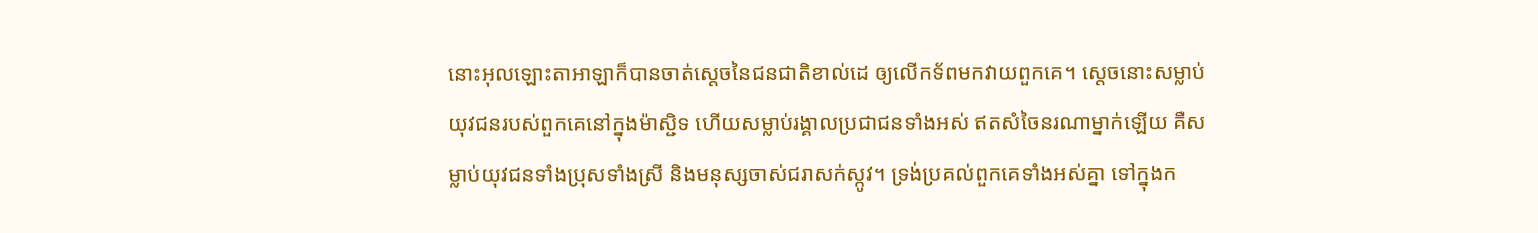នោះអុលឡោះតាអាឡាក៏បានចាត់ស្តេចនៃជនជាតិខាល់ដេ ឲ្យលើកទ័ពមកវាយពួកគេ។ ស្តេចនោះសម្លាប់យុវជនរបស់ពួកគេនៅក្នុងម៉ាស្ជិទ ហើយសម្លាប់រង្គាលប្រជាជនទាំងអស់ ឥតសំចៃនរណាម្នាក់ឡើយ គឺសម្លាប់យុវជនទាំងប្រុសទាំងស្រី និងមនុស្សចាស់ជរាសក់ស្កូវ។ ទ្រង់ប្រគល់ពួកគេទាំងអស់គ្នា ទៅក្នុងក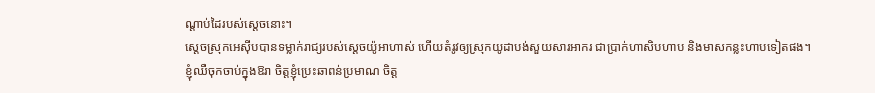ណ្តាប់ដៃរបស់ស្តេចនោះ។
ស្តេចស្រុកអេស៊ីបបានទម្លាក់រាជ្យរបស់ស្តេចយ៉ូអាហាស់ ហើយតំរូវឲ្យស្រុកយូដាបង់សួយសារអាករ ជាប្រាក់ហាសិបហាប និងមាសកន្លះហាបទៀតផង។
ខ្ញុំឈឺចុកចាប់ក្នុងឱរា ចិត្តខ្ញុំប្រេះឆាពន់ប្រមាណ ចិត្ត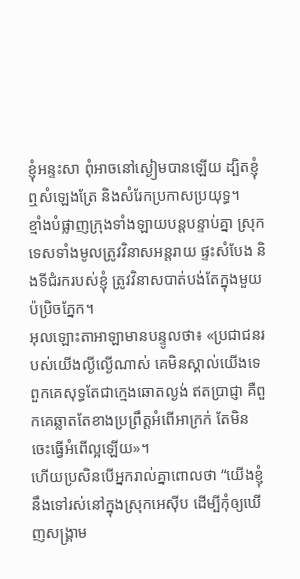ខ្ញុំអន្ទះសា ពុំអាចនៅស្ងៀមបានឡើយ ដ្បិតខ្ញុំឮសំឡេងត្រែ និងសំរែកប្រកាសប្រយុទ្ធ។
ខ្មាំងបំផ្លាញក្រុងទាំងឡាយបន្តបន្ទាប់គ្នា ស្រុកទេសទាំងមូលត្រូវវិនាសអន្តរាយ ផ្ទះសំបែង និងទីជំរករបស់ខ្ញុំ ត្រូវវិនាសបាត់បង់តែក្នុងមួយប៉ប្រិចភ្នែក។
អុលឡោះតាអាឡាមានបន្ទូលថា៖ «ប្រជាជនរបស់យើងល្ងីល្ងើណាស់ គេមិនស្គាល់យើងទេ ពួកគេសុទ្ធតែជាក្មេងឆោតល្ងង់ ឥតប្រាជ្ញា គឺពួកគេឆ្លាតតែខាងប្រព្រឹត្តអំពើអាក្រក់ តែមិនចេះធ្វើអំពើល្អឡើយ»។
ហើយប្រសិនបើអ្នករាល់គ្នាពោលថា “យើងខ្ញុំនឹងទៅរស់នៅក្នុងស្រុកអេស៊ីប ដើម្បីកុំឲ្យឃើញសង្គ្រាម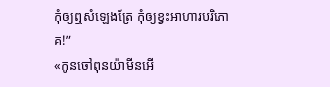កុំឲ្យឮសំឡេងត្រែ កុំឲ្យខ្វះអាហារបរិភោគ!”
«កូនចៅពុនយ៉ាមីនអើ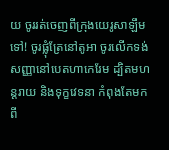យ ចូររត់ចេញពីក្រុងយេរូសាឡឹមទៅ! ចូរផ្លុំត្រែនៅតូអា ចូរលើកទង់សញ្ញានៅបេតហាកេរែម ដ្បិតមហន្តរាយ និងទុក្ខវេទនា កំពុងតែមកពី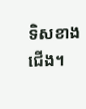ទិសខាងជើង។